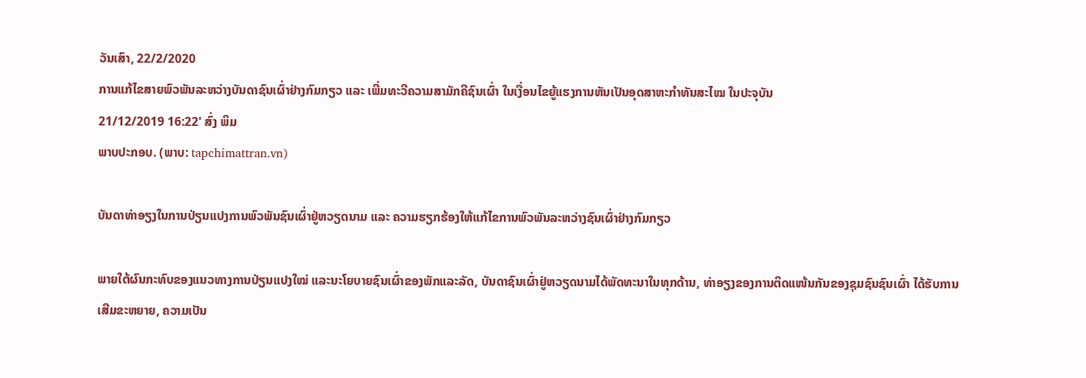ວັນເສົາ, 22/2/2020
ການແກ້ໄຂສາຍພົວພັນລະຫວ່າງບັນດາຊົນເຜົ່າຢ່າງກົມກຽວ ແລະ ເພີ່ມທະວີຄວາມສາມັກຄີຊົນເຜົ່າ ໃນເງື່ອນໄຂຍູ້ແຮງການຫັນເປັນອຸດສາຫະກຳທັນສະໄໝ ໃນປະຈຸບັນ
21/12/2019 16:22' ສົ່ງ ພິມ
ພາບປະກອບ. (ພາບ: tapchimattran.vn)

ບັນດາທ່າອຽງໃນການປ່ຽນແປງການພົວພັນຊົນເຜົ່າຢູ່ຫວຽດນາມ ແລະ ຄວາມຮຽກຮ້ອງໃຫ້ແກ້ໄຂການພົວພັນລະຫວ່າງຊົນເຜົ່າຢ່າງກົມກຽວ

ພາຍໃຕ້ຜົນກະທົບຂອງແນວທາງການປ່ຽນແປງໃໝ່ ແລະນະໂຍບາຍຊົນເຜົ່າຂອງພັກແລະລັດ, ບັນດາຊົນເຜົ່າຢູ່ຫວຽດນາມໄດ້ພັດທະນາໃນທຸກດ້ານ, ທ່າອຽງຂອງການຕິດແໜ້ນກັນຂອງຊຸມຊົນຊົນເຜົ່າ ໄດ້ຮັບການເສີມຂະຫຍາຍ, ຄວາມເປັນ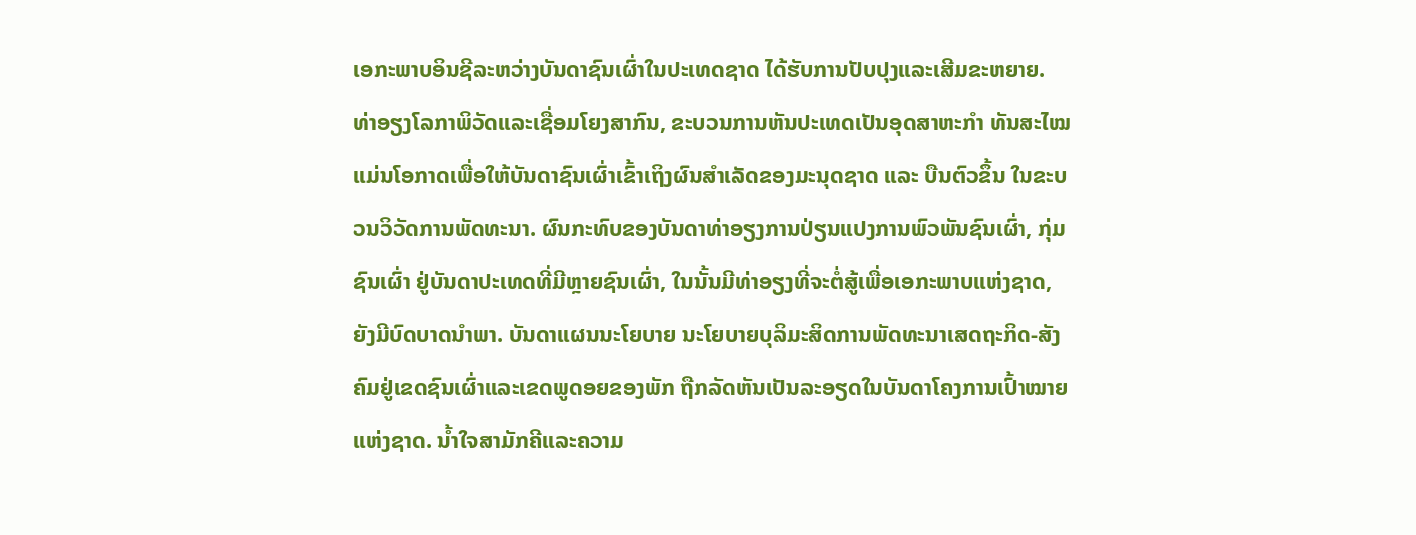ເອກະພາບອິນຊີລະຫວ່າງບັນດາຊົນເຜົ່າໃນປະເທດຊາດ ໄດ້ຮັບການປັບປຸງແລະເສີມຂະຫຍາຍ. ທ່າອຽງໂລກາພິວັດແລະເຊື່ອມໂຍງສາກົນ, ຂະບວນການຫັນປະເທດເປັນອຸດສາຫະກຳ ທັນສະໄໝ ແມ່ນໂອກາດເພື່ອໃຫ້ບັນດາຊົນເຜົ່າເຂົ້າເຖິງຜົນສຳເລັດຂອງມະນຸດຊາດ ແລະ ບືນຕົວຂຶ້ນ ໃນຂະບວນວິວັດການພັດທະນາ. ຜົນກະທົບຂອງບັນດາທ່າອຽງການປ່ຽນແປງການພົວພັນຊົນເຜົ່າ, ກຸ່ມຊົນເຜົ່າ ຢູ່ບັນດາປະເທດທີ່ມີຫຼາຍຊົນເຜົ່າ, ໃນນັ້ນມີທ່າອຽງທີ່ຈະຕໍ່ສູ້ເພື່ອເອກະພາບແຫ່ງຊາດ, ຍັງມີບົດບາດນຳພາ. ບັນດາແຜນນະໂຍບາຍ ນະໂຍບາຍບຸລິມະສິດການພັດທະນາເສດຖະກິດ-ສັງຄົມຢູ່ເຂດຊົນເຜົ່າແລະເຂດພູດອຍຂອງພັກ ຖືກລັດຫັນເປັນລະອຽດໃນບັນດາໂຄງການເປົ້າໝາຍແຫ່ງຊາດ. ນ້ຳໃຈສາມັກຄີແລະຄວາມ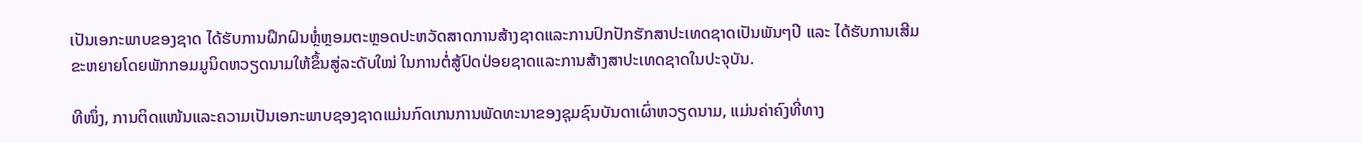ເປັນເອກະພາບຂອງຊາດ ໄດ້ຮັບການຝຶກຝົນຫຼໍ່ຫຼອມຕະຫຼອດປະຫວັດສາດການສ້າງຊາດແລະການປົກປັກຮັກສາປະເທດຊາດເປັນພັນໆປີ ແລະ ໄດ້ຮັບການເສີມຂະຫຍາຍໂດຍພັກກອມມູນິດຫວຽດນາມໃຫ້ຂຶ້ນສູ່ລະດັບໃໝ່ ໃນການຕໍ່ສູ້ປົດປ່ອຍຊາດແລະການສ້າງສາປະເທດຊາດໃນປະຈຸບັນ.

ທີໜຶ່ງ, ການຕິດແໜ້ນແລະຄວາມເປັນເອກະພາບຊອງຊາດແມ່ນກົດເກນການພັດທະນາຂອງຊຸມຊົນບັນດາເຜົ່າຫວຽດນາມ, ແມ່ນຄ່າຄົງທີ່ທາງ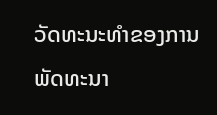ວັດທະນະທຳຂອງການພັດທະນາ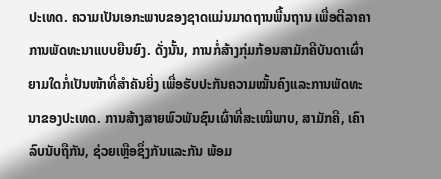ປະເທດ. ຄວາມເປັນເອກະພາບຂອງຊາດແມ່ນມາດຖານພື້ນຖານ ເພື່ອຕີລາຄາການພັດທະນາແບບຍືນຍົງ. ດັ່ງນັ້ນ, ການກໍ່ສ້າງກຸ່ມກ້ອນສາມັກຄີບັນດາເຜົ່າ ຍາມໃດກໍ່ເປັນໜ້າທີ່ສຳຄັນຍິ່ງ ເພື່ອຮັບປະກັນຄວາມໝັ້ນຄົງແລະການພັດທະນາຂອງປະເທດ. ການສ້າງສາຍພົວພັນຊົນເຜົ່າທີ່ສະເໝີພາບ, ສາມັກຄີ, ເຄົາລົບນັບຖືກັນ, ຊ່ວຍເຫຼືອຊຶ່ງກັນແລະກັນ ພ້ອມ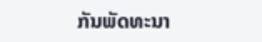ກັນພັດທະນາ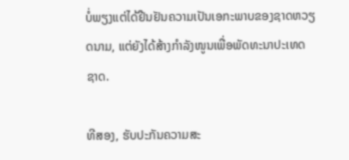ບໍ່ພຽງແຕ່ໄດ້ຢືນຢັນຄວາມເປັນເອກະພາບຂອງຊາດຫວຽດນາມ, ແຕ່ຍັງໄດ້ສ້າງກຳລັງໜູນເພື່ອພັດທະນາປະເທດຊາດ.

ທີສອງ, ຮັບປະກັນຄວາມສະ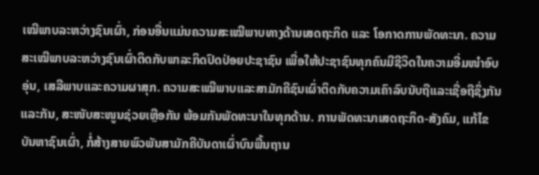ເໝີພາບລະຫວ່າງຊົນເຜົ່າ, ກ່ອນອື່ນແມ່ນຄວາມສະເໝີພາບທາງດ້ານເສດຖະກິດ ແລະ ໂອກາດການພັດທະນາ. ຄວາມສະເໝີພາບລະຫວ່າງຊົນເຜົ່າຕິດກັບພາລະກິດປົດປ່ອຍປະຊາຊົນ ເພື່ອໃຫ້ປະຊາຊົນທຸກຄົນມີຊີວິດໃນຄວາມອີ່ມໜຳອົບອຸ່ນ, ເສລີພາບແລະຄວາມຜາສຸກ. ຄວາມສະເໝີພາບແລະສາມັກຄີຊົນເຜົ່າຕິດກັບຄວາມເຄົາລົບນັບຖືແລະເຊື່ອຖືຊຶ່ງກັນແລະກັນ, ສະໜັບສະໜູນຊ່ວຍເຫຼືອກັນ ພ້ອມກັນພັດທະນາໃນທຸກດ້ານ. ການພັດທະນາເສດຖະກິດ-ສັງຄົມ, ແກ້ໄຂບັນຫາຊົນເຜົ່າ, ກໍ່ສ້າງສາຍພົວພັນສາມັກຄີບັນດາເຜົ່າບົນພື້ນຖານ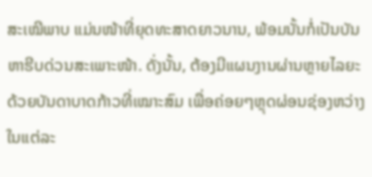ສະເໝີພາບ ແມ່ນໜ້າທີ່ຍຸດທະສາດຍາວນານ, ພ້ອມນັ້ນກໍ່ເປັນບັນຫາຮີບດ່ວນສະເພາະໜ້າ. ດັ່ງນັ້ນ, ຕ້ອງມີແຜນງານຜ່ານຫຼາຍໄລຍະ ດ້ວຍບັນດາບາດກ້າວທີ່ເໝາະສົມ ເພື່ອຄ່ອຍໆຫຼຸດຜ່ອນຊ່ອງຫວ່າງໃນແຕ່ລະ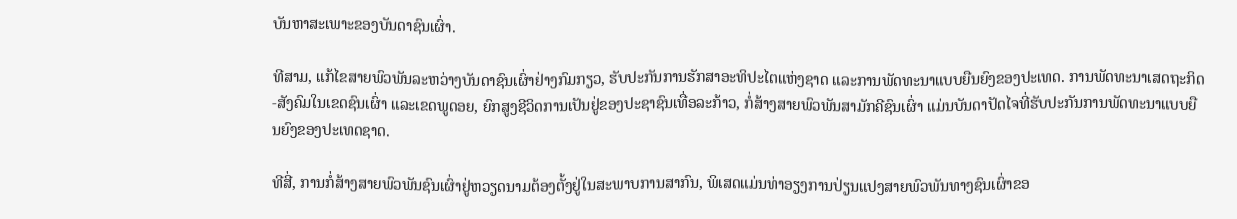ບັນຫາສະເພາະຂອງບັນດາຊົນເຜົ່າ.

ທີສາມ, ແກ້ໄຂສາຍພົວພັນລະຫວ່າງບັນດາຊົນເຜົ່າຢ່າງກົມກຽວ, ຮັບປະກັນການຮັກສາອະທິປະໄຕແຫ່ງຊາດ ແລະການພັດທະນາແບບຍືນຍົງຂອງປະເທດ. ການພັດທະນາເສດຖະກິດ-ສັງຄົມໃນເຂດຊົນເຜົ່າ ແລະເຂດພູດອຍ, ຍົກສູງຊີວິດການເປັນຢູ່ຂອງປະຊາຊົນເທື່ອລະກ້າວ, ກໍ່ສ້າງສາຍພົວພັນສາມັກຄີຊົນເຜົ່າ ແມ່ນບັນດາປັດໄຈທີ່ຮັບປະກັນການພັດທະນາແບບຍືນຍົງຂອງປະເທດຊາດ.

ທີສີ່, ການກໍ່ສ້າງສາຍພົວພັນຊົນເຜົ່າຢູ່ຫວຽດນາມຕ້ອງຕັ້ງຢູ່ໃນສະພາບການສາກົນ, ພິເສດແມ່ນທ່າອຽງການປ່ຽນແປງສາຍພົວພັນທາງຊົນເຜົ່າຂອ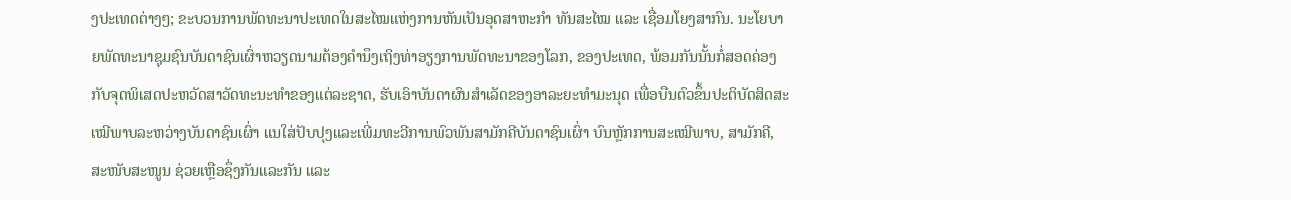ງປະເທດຕ່າງໆ; ຂະບວນການພັດທະນາປະເທດໃນສະໄໝແຫ່ງການຫັນເປັນອຸດສາຫະກຳ ທັນສະໄໝ ແລະ ເຊື່ອມໂຍງສາກົນ. ນະໂຍບາຍພັດທະນາຊຸມຊົນບັນດາຊົນເຜົ່າຫວຽດນາມຕ້ອງຄຳນຶງເຖິງທ່າອຽງການພັດທະນາຂອງໂລກ, ຂອງປະເທດ, ພ້ອມກັນນັ້ນກໍ່ສອດຄ່ອງກັບຈຸດພິເສດປະຫວັດສາວັດທະນະທຳຂອງແຕ່ລະຊາດ, ຮັບເອົາບັນດາຜົນສຳເລັດຂອງອາລະຍະທຳມະນຸດ ເພື່ອບືນຕົວຂຶ້ນປະຕິບັດສິດສະເໝີພາບລະຫວ່າງບັນດາຊົນເຜົ່າ ແນໃສ່ປັບປຸງແລະເພີ່ມທະວີການພົວພັນສາມັກຄີບັນດາຊົນເຜົ່າ ບົນຫຼັກການສະເໝີພາບ, ສາມັກຄີ, ສະໜັບສະໜູນ ຊ່ວຍເຫຼືອຊຶ່ງກັນແລະກັນ ແລະ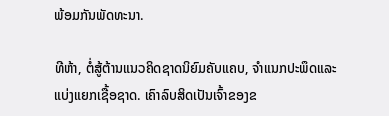ພ້ອມກັນພັດທະນາ.

ທີຫ້າ, ຕໍ່ສູ້ຕ້ານແນວຄິດຊາດນິຍົມຄັບແຄບ, ຈຳແນກປະພຶດແລະແບ່ງແຍກເຊື້ອຊາດ. ເຄົາລົບສິດເປັນເຈົ້າຂອງຂ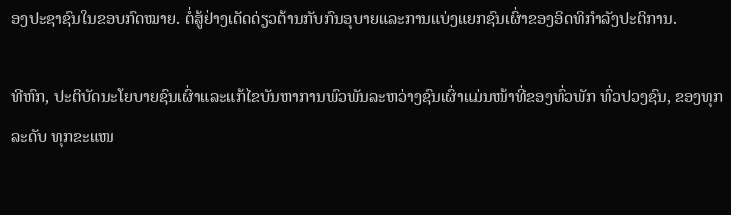ອງປະຊາຊົນໃນຂອບກົດໝາຍ. ຕໍ່ສູ້ຢ່າງເດັດດ່ຽວຕ້ານກັບກົນອຸບາຍແລະການແບ່ງແຍກຊົນເຜົ່າຂອງອິດທິກຳລັງປະຕິການ.

ທີຫົກ, ປະຕິບັດນະໂຍບາຍຊົນເຜົ່າແລະແກ້ໄຂບັນຫາການພົວພັນລະຫວ່າງຊົນເຜົ່າແມ່ນໜ້າທີ່ຂອງທົ່ວພັກ ທົ່ວປວງຊົນ, ຂອງທຸກລະດັບ ທຸກຂະແໜ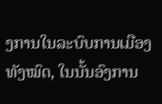ງການໃນລະບົບການເມືອງທັງໝົດ, ໃນນັ້ນອົງການ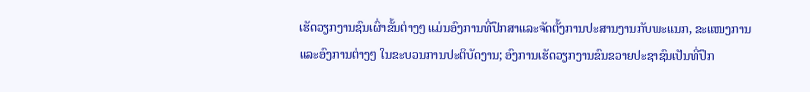ເຮັດວຽກງານຊົນເຜົ່າຂັ້ນຕ່າງໆ ແມ່ນອົງການທີ່ປຶກສາແລະຈັດຕັ້ງການປະສານງານກັບພະແນກ, ຂະແໜງການ ແລະອົງການຕ່າງໆ ໃນຂະບວນການປະຕິບັດງານ; ອົງການເຮັດວຽກງານຂົນຂວາຍປະຊາຊົນເປັນທີ່ປຶກ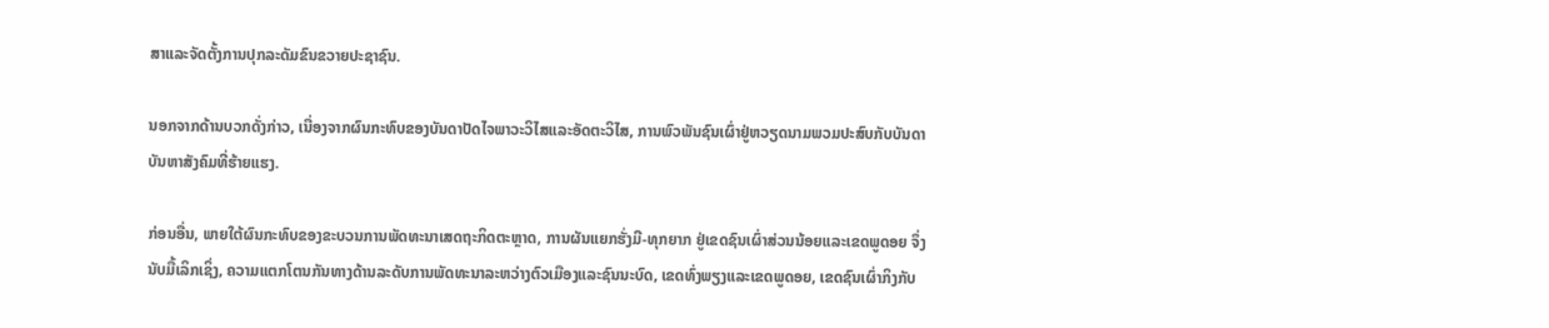ສາແລະຈັດຕັ້ງການປຸກລະດັມຂົນຂວາຍປະຊາຊົນ.

ນອກຈາກດ້ານບວກດັ່ງກ່າວ, ເນື່ອງຈາກຜົນກະທົບຂອງບັນດາປັດໄຈພາວະວິໄສແລະອັດຕະວິໄສ, ການພົວພັນຊົນເຜົ່າຢູ່ຫວຽດນາມພວມປະສົບກັບບັນດາບັນຫາສັງຄົມທີ່ຮ້າຍແຮງ.

ກ່ອນອື່ນ, ພາຍໃຕ້ຜົນກະທົບຂອງຂະບວນການພັດທະນາເສດຖະກິດຕະຫຼາດ, ການຜັນແຍກຮັ່ງມີ-ທຸກຍາກ ຢູ່ເຂດຊົນເຜົ່າສ່ວນນ້ອຍແລະເຂດພູດອຍ ຈຶ່ງນັບມື້ເລິກເຊິ່ງ, ຄວາມແຕກໂຕນກັນທາງດ້ານລະດັບການພັດທະນາລະຫວ່າງຕົວເມືອງແລະຊົນນະບົດ, ເຂດທົ່ງພຽງແລະເຂດພູດອຍ, ເຂດຊົນເຜົ່າກິງກັບ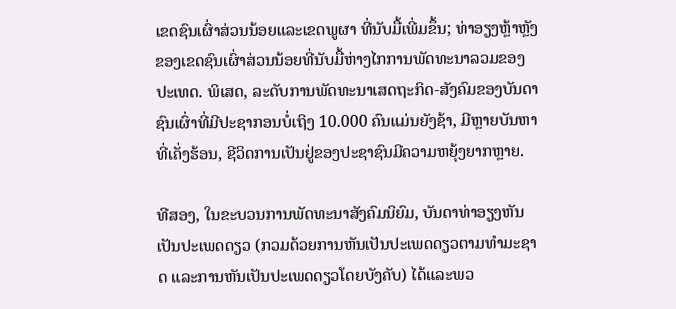ເຂດຊົນເຜົ່າສ່ວນນ້ອຍແລະເຂດພູຜາ ທີ່ນັບມື້ເພີ່ມຂຶ້ນ; ທ່າອຽງຫຼ້າຫຼັງຂອງເຂດຊົນເຜົ່າສ່ວນນ້ອຍທີ່ນັບມື້ຫ່າງໄກການພັດທະນາລວມຂອງປະເທດ. ພິເສດ, ລະດັບການພັດທະນາເສດຖະກິດ-ສັງຄົມຂອງບັນດາຊົນເຜົ່າທີ່ມີປະຊາກອນບໍ່ເຖິງ 10.000 ຄົນແມ່ນຍັງຊ້າ, ມີຫຼາຍບັນຫາທີ່ເຄັ່ງຮ້ອນ, ຊີວິດການເປັນຢູ່ຂອງປະຊາຊົນມີຄວາມຫຍຸ້ງຍາກຫຼາຍ.

ທີສອງ, ໃນຂະບວນການພັດທະນາສັງຄົມນິຍົມ, ບັນດາທ່າອຽງຫັນເປັນປະເພດດຽວ (ກວມດ້ວຍການຫັນເປັນປະເພດດຽວຕາມທຳມະຊາດ ແລະການຫັນເປັນປະເພດດຽວໂດຍບັງຄັບ) ໄດ້ແລະພວ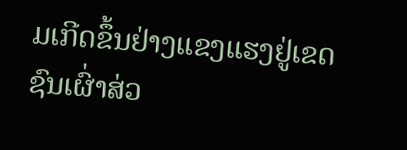ມເກີດຂຶ້ນຢ່າງແຂງແຮງຢູ່ເຂດຊົນເຜົ່າສ່ວ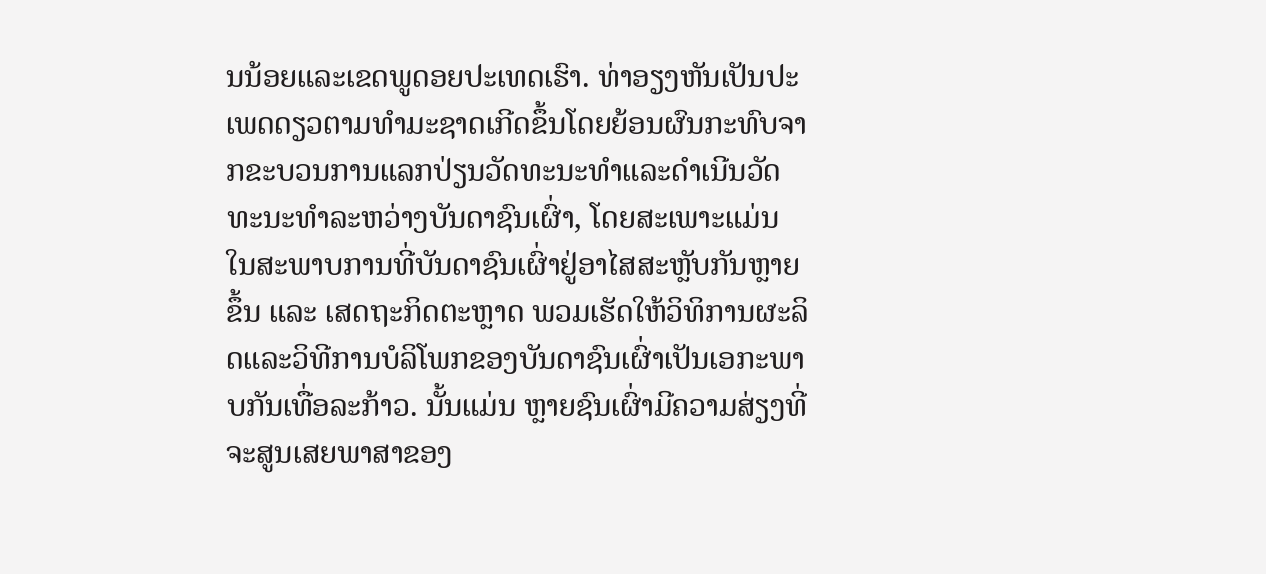ນນ້ອຍແລະເຂດພູດອຍປະເທດເຮົາ. ທ່າອຽງຫັນເປັນປະເພດດຽວຕາມທຳມະຊາດເກີດຂຶ້ນໂດຍຍ້ອນຜົນກະທົບຈາກຂະບວນການແລກປ່ຽນວັດທະນະທຳແລະດຳເນີນວັດທະນະທຳລະຫວ່າງບັນດາຊົນເຜົ່າ, ໂດຍສະເພາະແມ່ນ ໃນສະພາບການທີ່ບັນດາຊົນເຜົ່າຢູ່ອາໄສສະຫຼັບກັນຫຼາຍຂຶ້ນ ແລະ ເສດຖະກິດຕະຫຼາດ ພວມເຮັດໃຫ້ວິທິການຜະລິດແລະວິທີການບໍລິໂພກຂອງບັນດາຊົນເຜົ່າເປັນເອກະພາບກັນເທື່ອລະກ້າວ. ນັ້ນແມ່ນ ຫຼາຍຊົນເຜົ່າມີຄວາມສ່ຽງທີ່ຈະສູນເສຍພາສາຂອງ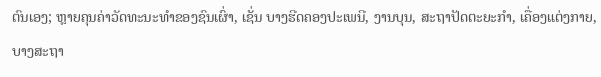ຕົນເອງ; ຫຼາຍຄຸນຄ່າວັດທະນະທຳຂອງຊົນເຜົ່າ, ເຊັ່ນ ບາງຮີດຄອງປະເພນີ, ງານບຸນ, ສະຖາປັດຕະຍະກຳ, ເຄື່ອງແຕ່ງກາຍ, ບາງສະຖາ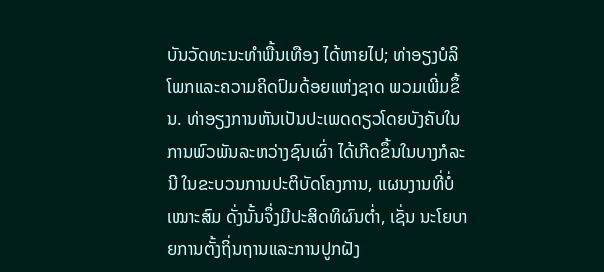ບັນວັດທະນະທຳພື້ນເທືອງ ໄດ້ຫາຍໄປ; ທ່າອຽງບໍລິໂພກແລະຄວາມຄິດປົມດ້ອຍແຫ່ງຊາດ ພວມເພີ່ມຂຶ້ນ. ທ່າອຽງການຫັນເປັນປະເພດດຽວໂດຍບັງຄັບໃນການພົວພັນລະຫວ່າງຊົນເຜົ່າ ໄດ້ເກີດຂຶ້ນໃນບາງກໍລະນີ ໃນຂະບວນການປະຕິບັດໂຄງການ, ແຜນງານທີ່ບໍ່ເໝາະສົມ ດັ່ງນັ້ນຈຶ່ງມີປະສິດທິຜົນຕ່ຳ, ເຊັ່ນ ນະໂຍບາຍການຕັ້ງຖິ່ນຖານແລະການປູກຝັງ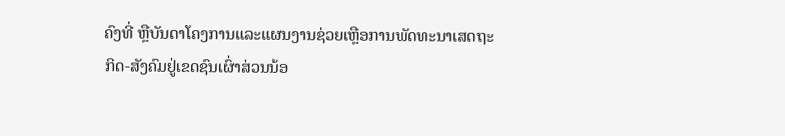ຄົງທີ່ ຫຼືບັນດາໂຄງການແລະແຜນງານຊ່ວຍເຫຼືອການພັດທະນາເສດຖະກິດ-ສັງຄົມຢູ່ເຂດຊົນເຜົ່າສ່ວນນ້ອ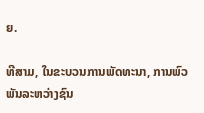ຍ.

ທີສາມ, ໃນຂະບວນການພັດທະນາ, ການພົວພັນລະຫວ່າງຊົນ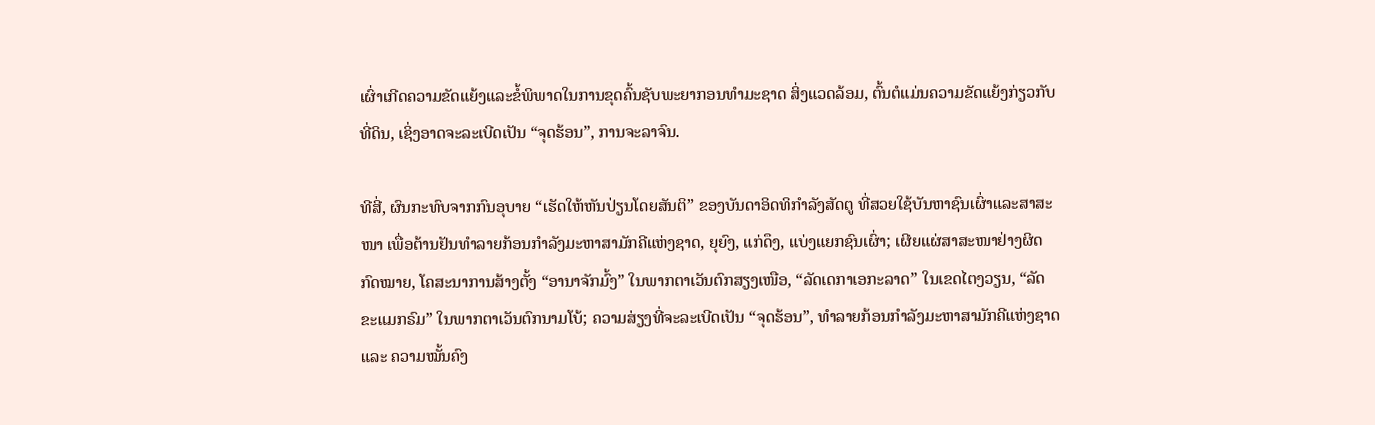ເຜົ່າເກີດຄວາມຂັດແຍ້ງແລະຂໍ້ພິພາດໃນການຂຸດຄົ້ນຊັບພະຍາກອນທຳມະຊາດ ສິ່ງແວດລ້ອມ, ຕົ້ນຕໍແມ່ນຄວາມຂັດແຍ້ງກ່ຽວກັບທີ່ດິນ, ເຊິ່ງອາດຈະລະເບີດເປັນ “ຈຸດຮ້ອນ”, ການຈະລາຈົນ.

ທີສີ່, ຜົນກະທົບຈາກກົນອຸບາຍ “ເຮັດໃຫ້ຫັນປ່ຽນໂດຍສັນຕິ” ຂອງບັນດາອິດທິກຳລັງສັດຕູ ທີ່ສວຍໃຊ້ບັນຫາຊົນເຜົ່າແລະສາສະໜາ ເພື່ອຕ້ານຢັນທຳລາຍກ້ອນກຳລັງມະຫາສາມັກຄີແຫ່ງຊາດ, ຍຸຍົງ, ແກ່ດຶງ, ແບ່ງແຍກຊົນເຜົ່າ; ເຜີຍແຜ່ສາສະໜາຢ່າງຜິດກົດໝາຍ, ໂຄສະນາການສ້າງຕັ້ງ “ອານາຈັກມົ້ງ” ໃນພາກຕາເວັນຕົກສຽງເໜືອ, “ລັດເດກາເອກະລາດ” ໃນເຂດໄຕງວຽນ, “ລັດຂະແມກຣົມ” ໃນພາກຕາເວັນຕົກນາມໂບ້; ຄວາມສ່ຽງທີ່ຈະລະເບີດເປັນ “ຈຸດຮ້ອນ”, ທຳລາຍກ້ອນກຳລັງມະຫາສາມັກຄີແຫ່ງຊາດ ແລະ ຄວາມໝັ້ນຄົງ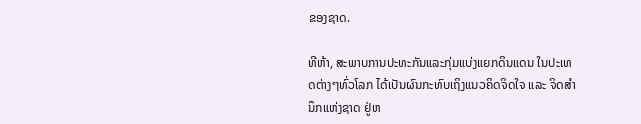ຂອງຊາດ.

ທີຫ້າ, ສະພາບການປະທະກັນແລະກຸ່ມແບ່ງແຍກດິນແດນ ໃນປະເທດຕ່າງໆທົ່ວໂລກ ໄດ້ເປັນຜົນກະທົບເຖິງແນວຄິດຈິດໃຈ ແລະ ຈິດສຳນຶກແຫ່ງຊາດ ຢູ່ຫ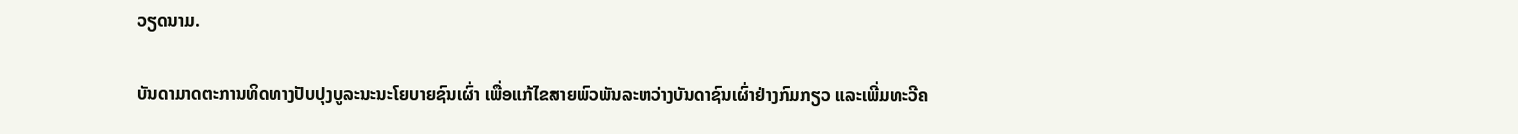ວຽດນາມ.

ບັນດາມາດຕະການທິດທາງປັບປຸງບູລະນະນະໂຍບາຍຊົນເຜົ່າ ເພື່ອແກ້ໄຂສາຍພົວພັນລະຫວ່າງບັນດາຊົນເຜົ່າຢ່າງກົມກຽວ ແລະເພີ່ມທະວີຄ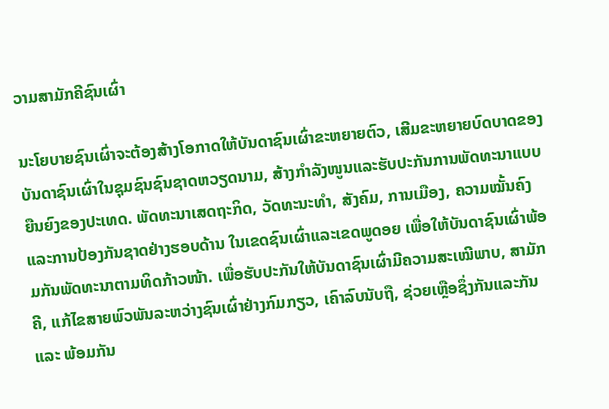ວາມສາມັກຄີຊົນເຜົ່າ

ນະໂຍບາຍຊົນເຜົ່າຈະຕ້ອງສ້າງໂອກາດໃຫ້ບັນດາຊົນເຜົ່າຂະຫຍາຍຕົວ, ເສີມຂະຫຍາຍບົດບາດຂອງບັນດາຊົນເຜົ່າໃນຊຸມຊົນຊົນຊາດຫວຽດນາມ, ສ້າງກຳລັງໜູນແລະຮັບປະກັນການພັດທະນາແບບຍືນຍົງຂອງປະເທດ. ພັດທະນາເສດຖະກິດ, ວັດທະນະທຳ, ສັງຄົມ, ການເມືອງ, ຄວາມໝັ້ນຄົງ ແລະການປ້ອງກັນຊາດຢ່າງຮອບດ້ານ ໃນເຂດຊົນເຜົ່າແລະເຂດພູດອຍ ເພື່ອໃຫ້ບັນດາຊົນເຜົ່າພ້ອມກັນພັດທະນາຕາມທິດກ້າວໜ້າ. ເພື່ອຮັບປະກັນໃຫ້ບັນດາຊົນເຜົ່າມີຄວາມສະເໝີພາບ, ສາມັກຄີ, ແກ້ໄຂສາຍພົວພັນລະຫວ່າງຊົນເຜົ່າຢ່າງກົມກຽວ, ເຄົາລົບນັບຖື, ຊ່ວຍເຫຼືອຊຶ່ງກັນແລະກັນ ແລະ ພ້ອມກັນ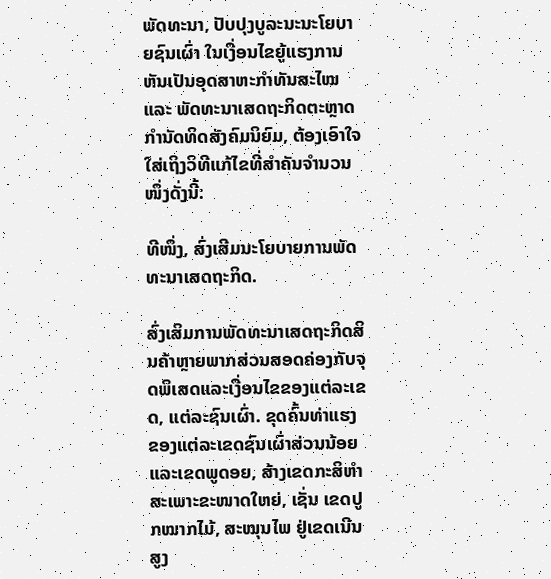ພັດທະນາ, ປັບປຸງບູລະນະນະໂຍບາຍຊົນເຜົ່າ ໃນເງື່ອນໄຂຍູ້ແຮງການຫັນເປັນອຸດສາຫະກຳທັນສະໄໝ ແລະ ພັດທະນາເສດຖະກິດຕະຫຼາດກຳນັດທິດສັງຄົມນິຍົມ, ຕ້ອງເອົາໃຈໃສ່ເຖິງວິທີແກ້ໄຂທີ່ສຳຄັນຈຳນວນໜຶ່ງດັ່ງນີ້:

ທີໜຶ່ງ, ສົ່ງເສີມນະໂຍບາຍການພັດທະນາເສດຖະກິດ.

ສົ່ງເສິມການພັດທະນາເສດຖະກິດສິນຄ້າຫຼາຍພາກສ່ວນສອດຄ່ອງກັບຈຸດພິເສດແລະເງື່ອນໄຂຂອງແຕ່ລະເຂດ, ແຕ່ລະຊົນເຜົ່າ. ຂຸດຄົ້ນທ່າແຮງຂອງແຕ່ລະເຂດຊົນເຜົ່າສ່ວນນ້ອຍແລະເຂດພູດອຍ, ສ້າງເຂດກະສິຫຳສະເພາະຂະໜາດໃຫຍ່, ເຊັ່ນ ເຂດປູກໝາກໄມ້, ສະໝຸນໄພ ຢູ່ເຂດເນີນສູງ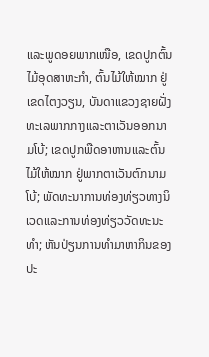ແລະພູດອຍພາກເໜືອ, ເຂດປູກຕົ້ນໄມ້ອຸດສາຫະກຳ, ຕົ້ນໄມ້ໃຫ້ໝາກ ຢູ່ເຂດໄຕງວຽນ, ບັນດາແຂວງຊາຍຝັ່ງທະເລພາກກາງແລະຕາເວັນອອກນາມໂບ້; ເຂດປູກພືດອາຫານແລະຕົ້ນໄມ້ໃຫ້ໝາກ ຢູ່ພາກຕາເວັນຕົກນາມໂບ້; ພັດທະນາການທ່ອງທ່ຽວທາງນິເວດແລະການທ່ອງທ່ຽວວັດທະນະທຳ; ຫັນປ່ຽນການທຳມາຫາກິນຂອງປະ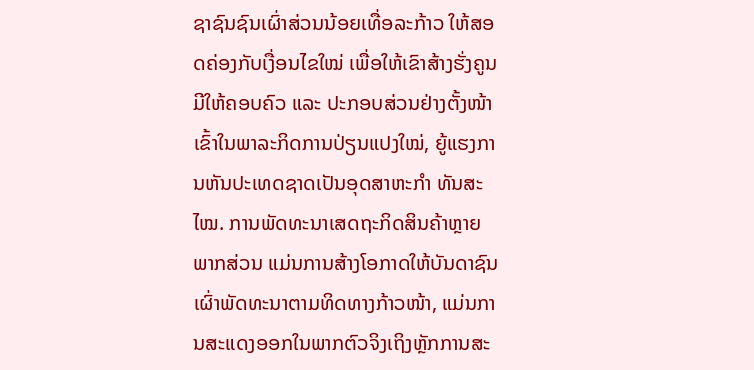ຊາຊົນຊົນເຜົ່າສ່ວນນ້ອຍເທື່ອລະກ້າວ ໃຫ້ສອດຄ່ອງກັບເງື່ອນໄຂໃໝ່ ເພື່ອໃຫ້ເຂົາສ້າງຮັ່ງຄູນມີໃຫ້ຄອບຄົວ ແລະ ປະກອບສ່ວນຢ່າງຕັ້ງໜ້າ ເຂົ້າໃນພາລະກິດການປ່ຽນແປງໃໝ່, ຍູ້ແຮງການຫັນປະເທດຊາດເປັນອຸດສາຫະກຳ ທັນສະໄໝ. ການພັດທະນາເສດຖະກິດສິນຄ້າຫຼາຍພາກສ່ວນ ແມ່ນການສ້າງໂອກາດໃຫ້ບັນດາຊົນເຜົ່າພັດທະນາຕາມທິດທາງກ້າວໜ້າ, ແມ່ນການສະແດງອອກໃນພາກຕົວຈິງເຖິງຫຼັກການສະ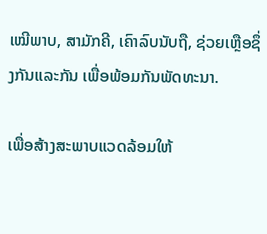ເໝີພາບ, ສາມັກຄີ, ເຄົາລົບນັບຖື, ຊ່ວຍເຫຼືອຊຶ່ງກັນແລະກັນ ເພື່ອພ້ອມກັນພັດທະນາ.

ເພື່ອສ້າງສະພາບແວດລ້ອມໃຫ້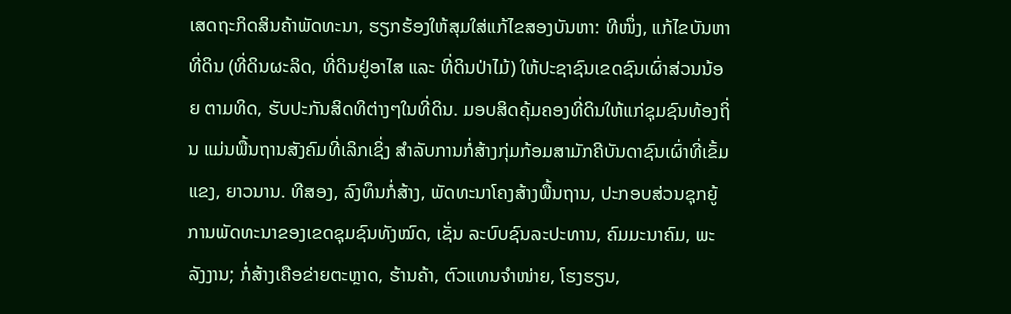ເສດຖະກິດສິນຄ້າພັດທະນາ, ຮຽກຮ້ອງໃຫ້ສຸມໃສ່ແກ້ໄຂສອງບັນຫາ: ທີໜຶ່ງ, ແກ້ໄຂບັນຫາທີ່ດິນ (ທີ່ດິນຜະລິດ, ທີ່ດິນຢູ່ອາໄສ ແລະ ທີ່ດິນປ່າໄມ້) ໃຫ້ປະຊາຊົນເຂດຊົນເຜົ່າສ່ວນນ້ອຍ ຕາມທິດ, ຮັບປະກັນສິດທິຕ່າງໆໃນທີ່ດິນ. ມອບສິດຄຸ້ມຄອງທີ່ດິນໃຫ້ແກ່ຊຸມຊົນທ້ອງຖິ່ນ ແມ່ນພື້ນຖານສັງຄົມທີ່ເລິກເຊິ່ງ ສຳລັບການກໍ່ສ້າງກຸ່ມກ້ອມສາມັກຄີບັນດາຊົນເຜົ່າທີ່ເຂັ້ມແຂງ, ຍາວນານ. ທີສອງ, ລົງທຶນກໍ່ສ້າງ, ພັດທະນາໂຄງສ້າງພື້ນຖານ, ປະກອບສ່ວນຊຸກຍູ້ການພັດທະນາຂອງເຂດຊຸມຊົນທັງໝົດ, ເຊັ່ນ ລະບົບຊົນລະປະທານ, ຄົມມະນາຄົມ, ພະລັງງານ; ກໍ່ສ້າງເຄືອຂ່າຍຕະຫຼາດ, ຮ້ານຄ້າ, ຕົວແທນຈຳໜ່າຍ, ໂຮງຮຽນ,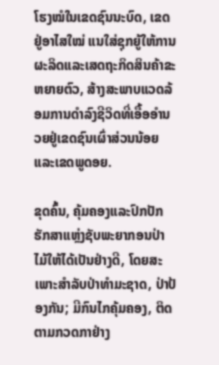ໂຮງໝໍໃນເຂດຊົນນະບົດ, ເຂດຢູ່ອາໄສໃໝ່ ແນໃສ່ຊຸກຍູ້ໃຫ້ການຜະລິດແລະເສດຖະກິດສິນຄ້າຂະຫຍາຍຕົວ, ສ້າງສະພາບແວດລ້ອມການດຳລົງຊີວິດທີ່ເອື້ອອຳນວຍຢູ່ເຂດຊົນເຜົ່າສ່ວນນ້ອຍແລະເຂດພູດອຍ.

ຂຸດຄົ້ນ, ຄຸ້ມຄອງແລະປົກປັກຮັກສາແຫຼ່ງຊັບພະຍາກອນປ່າໄມ້ໃຫ້ໄດ້ເປັນຢ່າງດີ, ໂດຍສະເພາະສຳລັບປ່າທຳມະຊາດ, ປ່າປ້ອງກັນ; ມີກົນໄກຄຸ້ມຄອງ, ຕິດຕາມກວດກາຢ່າງ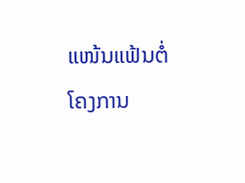ແໜ້ນແຟ້ນຕໍ່ ໂຄງການ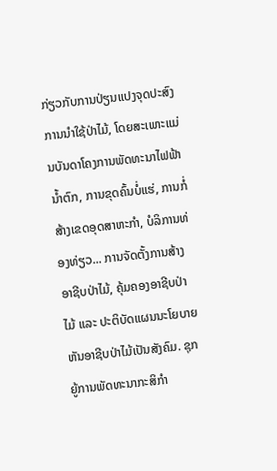ກ່ຽວກັບການປ່ຽນແປງຈຸດປະສົງການນຳໃຊ້ປ່າໄມ້, ໂດຍສະເພາະແມ່ນບັນດາໂຄງການພັດທະນາໄຟຟ້ານ້ຳຕົກ, ການຂຸດຄົ້ນບໍ່ແຮ່, ການກໍ່ສ້າງເຂດອຸດສາຫະກຳ, ບໍລິການທ່ອງທ່ຽວ... ການຈັດຕັ້ງການສ້າງອາຊີບປ່າໄມ້, ຄຸ້ມຄອງອາຊີບປ່າໄມ້ ແລະ ປະຕິບັດແຜນນະໂຍບາຍຫັນອາຊີບປ່າໄມ້ເປັນສັງຄົມ. ຊຸກຍູ້ການພັດທະນາກະສິກຳ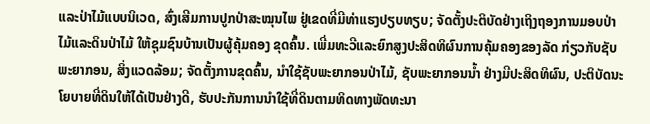ແລະປ່າໄມ້ແບບນິເວດ, ສົ່ງເສີມການປູກປ່າສະໝຸນໄພ ຢູ່ເຂດທີ່ມີທ່າແຮງປຽບທຽບ; ຈັດຕັ້ງປະຕິບັດຢ່າງເຖິງຖອງການມອບປ່າໄມ້ແລະດິນປ່າໄມ້ ໃຫ້ຊຸມຊົນບ້ານເປັນຜູ້ຄຸ້ມຄອງ ຂຸດຄົ້ນ. ເພີ່ມທະວີແລະຍົກສູງປະສິດທິຜົນການຄຸ້ມຄອງຂອງລັດ ກ່ຽວກັບຊັບພະຍາກອນ, ສິ່ງແວດລ້ອມ; ຈັດຕັ້ງການຂຸດຄົ້ນ, ນຳໃຊ້ຊັບພະຍາກອນປ່າໄມ້, ຊັບພະຍາກອນນ້ຳ ຢ່າງມີປະສິດທິຜົນ, ປະຕິບັດນະໂຍບາຍທີ່ດິນໃຫ້ໄດ້ເປັນຢ່າງດີ, ຮັບປະກັນການນຳໃຊ້ທີ່ດິນຕາມທິດທາງພັດທະນາ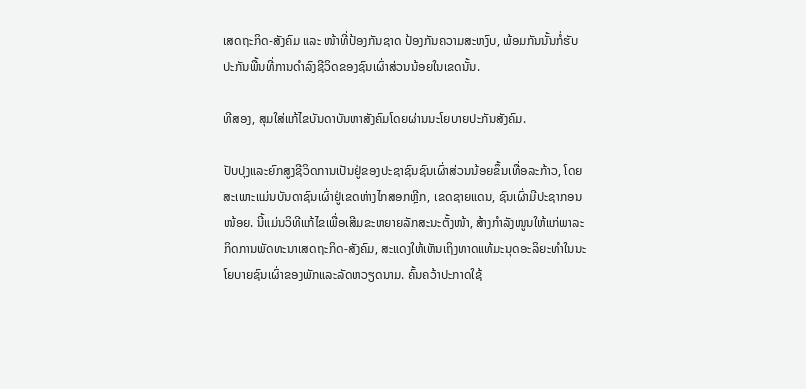ເສດຖະກິດ-ສັງຄົມ ແລະ ໜ້າທີ່ປ້ອງກັນຊາດ ປ້ອງກັນຄວາມສະຫງົບ, ພ້ອມກັນນັ້ນກໍ່ຮັບປະກັນພື້ນທີ່ການດຳລົງຊີວິດຂອງຊົນເຜົ່າສ່ວນນ້ອຍໃນເຂດນັ້ນ.

ທີສອງ, ສຸມໃສ່ແກ້ໄຂບັນດາບັນຫາສັງຄົມໂດຍຜ່ານນະໂຍບາຍປະກັນສັງຄົມ.

ປັບປຸງແລະຍົກສູງຊີວິດການເປັນຢູ່ຂອງປະຊາຊົນຊົນເຜົ່າສ່ວນນ້ອຍຂຶ້ນເທື່ອລະກ້າວ, ໂດຍສະເພາະແມ່ນບັນດາຊົນເຜົ່າຢູ່ເຂດຫ່າງໄກສອກຫຼີກ, ເຂດຊາຍແດນ, ຊົນເຜົ່າມີປະຊາກອນໜ້ອຍ. ນີ້ແມ່ນວິທີແກ້ໄຂເພື່ອເສີມຂະຫຍາຍລັກສະນະຕັ້ງໜ້າ, ສ້າງກຳລັງໜູນໃຫ້ແກ່ພາລະກິດການພັດທະນາເສດຖະກິດ-ສັງຄົມ, ສະແດງໃຫ້ເຫັນເຖິງທາດແທ້ມະນຸດອະລິຍະທຳໃນນະໂຍບາຍຊົນເຜົ່າຂອງພັກແລະລັດຫວຽດນາມ. ຄົ້ນຄວ້າປະກາດໃຊ້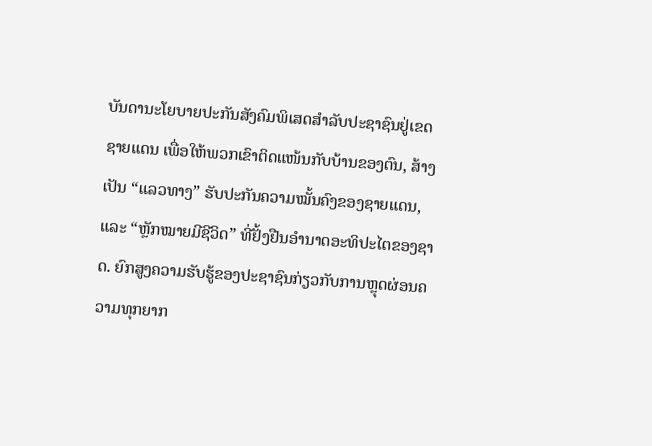ບັນດານະໂຍບາຍປະກັນສັງຄົມພິເສດສຳລັບປະຊາຊົນຢູ່ເຂດຊາຍແດນ ເພື່ອໃຫ້ພວກເຂົາຕິດແໜ້ນກັບບ້ານຂອງຕົນ, ສ້າງເປັນ “ແລວທາງ” ຮັບປະກັນຄວາມໝັ້ນຄົງຂອງຊາຍແດນ, ແລະ “ຫຼັກໝາຍມີຊີວິດ” ທີ່ຢັ້ງຢືນອຳນາດອະທິປະໄຕຂອງຊາດ. ຍົກສູງຄວາມຮັບຮູ້ຂອງປະຊາຊົນກ່ຽວກັບການຫຼຸດຜ່ອນຄວາມທຸກຍາກ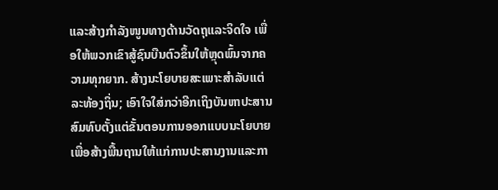ແລະສ້າງກຳລັງໜູນທາງດ້ານວັດຖຸແລະຈິດໃຈ ເພື່ອໃຫ້ພວກເຂົາສູ້ຊົນບືນຕົວຂຶ້ນໃຫ້ຫຼຸດພົ້ນຈາກຄວາມທຸກຍາກ. ສ້າງນະໂຍບາຍສະເພາະສຳລັບແຕ່ລະທ້ອງຖິ່ນ; ເອົາໃຈໃສ່ກວ່າອີກເຖິງບັນຫາປະສານສົມທົບຕັ້ງແຕ່ຂັ້ນຕອນການອອກແບບນະໂຍບາຍ ເພື່ອສ້າງພື້ນຖານໃຫ້ແກ່ການປະສານງານແລະກາ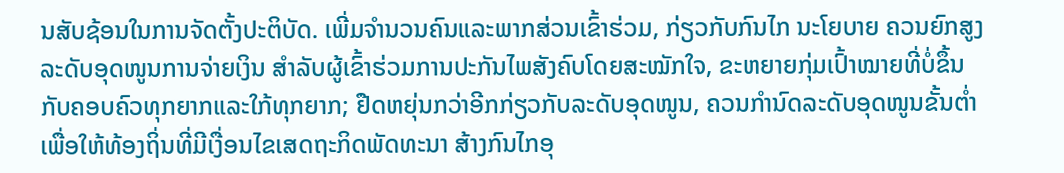ນສັບຊ້ອນໃນການຈັດຕັ້ງປະຕິບັດ. ເພີ່ມຈຳນວນຄົນແລະພາກສ່ວນເຂົ້າຮ່ວມ, ກ່ຽວກັບກົນໄກ ນະໂຍບາຍ ຄວນຍົກສູງລະດັບອຸດໜູນການຈ່າຍເງິນ ສຳລັບຜູ້ເຂົ້າຮ່ວມການປະກັນໄພສັງຄົບໂດຍສະໝັກໃຈ, ຂະຫຍາຍກຸ່ມເປົ້າໝາຍທີ່ບໍ່ຂຶ້ນກັບຄອບຄົວທຸກຍາກແລະໃກ້ທຸກຍາກ; ຢືດຫຍຸ່ນກວ່າອີກກ່ຽວກັບລະດັບອຸດໜູນ, ຄວນກຳນົດລະດັບອຸດໜູນຂັ້ນຕ່ຳ ເພື່ອໃຫ້ທ້ອງຖິ່ນທີ່ມີເງື່ອນໄຂເສດຖະກິດພັດທະນາ ສ້າງກົນໄກອຸ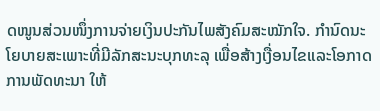ດໜູນສ່ວນໜຶ່ງການຈ່າຍເງິນປະກັນໄພສັງຄົມສະໝັກໃຈ. ກຳນົດນະໂຍບາຍສະເພາະທີ່ມີລັກສະນະບຸກທະລຸ ເພື່ອສ້າງເງື່ອນໄຂແລະໂອກາດການພັດທະນາ ໃຫ້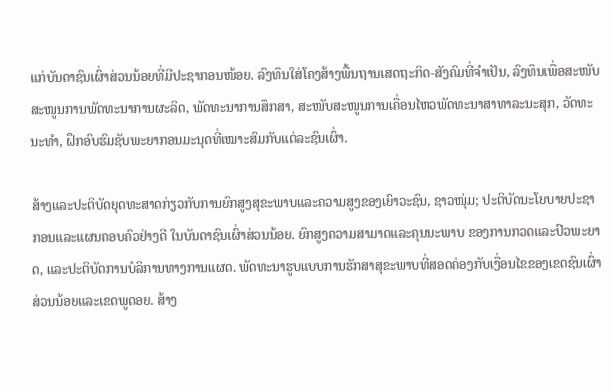ແກ່ບັນດາຊົນເຜົ່າສ່ວນນ້ອຍທີ່ມີປະຊາກອນໜ້ອຍ. ລົງທຶນໃສ່ໂຄງສ້າງພື້ນຖານເສດຖະກິດ-ສັງຄົມທີ່ຈຳເປັນ, ລົງທຶນເພື່ອສະໜັບສະໜູນການພັດທະນາການຜະລິດ, ພັດທະນາການສຶກສາ, ສະໜັບສະໜູນການເຄື່ອນໄຫວພັດທະນາສາທາລະນະສຸກ, ວັດທະນະທຳ, ຝຶກອົບຮົມຊັບພະຍາກອນມະນຸດທີ່ເໝາະສົມກັບແຕ່ລະຊົນເຜົ່າ.

ສ້າງແລະປະຕິບັດຍຸດທະສາດກ່ຽວກັບການຍົກສູງສຸຂະພາບແລະຄວາມສູງຂອງເຍົາວະຊົນ, ຊາວໜຸ່ມ; ປະຕິບັດນະໂຍບາຍປະຊາກອນແລະແຜນຄອບຄົວຢ່າງດີ ໃນບັນດາຊົນເຜົ່າສ່ວນນ້ອຍ. ຍົກສູງຄວາມສາມາດແລະຄຸນນະພາບ ຂອງການກວດແລະປົວພະຍາດ, ແລະປະຕິບັດການບໍລິການທາງການແຜດ. ພັດທະນາຮູບແບບການຮັກສາສຸຂະພາບທີ່ສອດຄ່ອງກັບເງື່ອນໄຂຂອງເຂດຊົນເຜົ່າສ່ວນນ້ອຍແລະເຂດພູດອຍ. ສ້າງ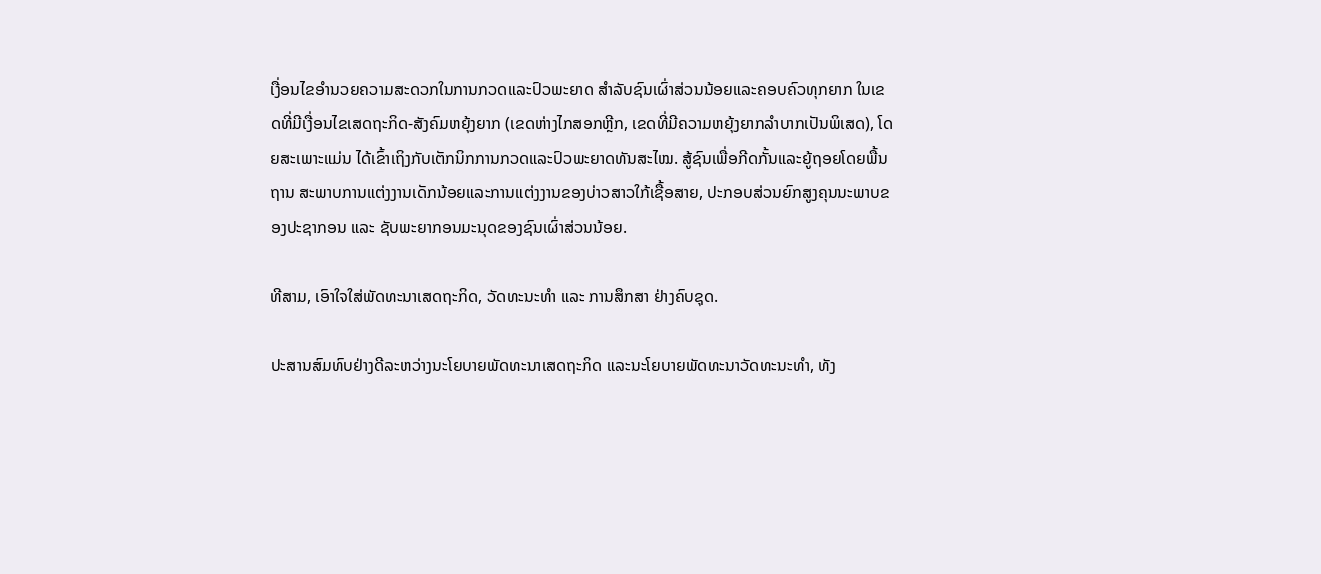ເງື່ອນໄຂອຳນວຍຄວາມສະດວກໃນການກວດແລະປົວພະຍາດ ສຳລັບຊົນເຜົ່າສ່ວນນ້ອຍແລະຄອບຄົວທຸກຍາກ ໃນເຂດທີ່ມີເງື່ອນໄຂເສດຖະກິດ-ສັງຄົມຫຍຸ້ງຍາກ (ເຂດຫ່າງໄກສອກຫຼີກ, ເຂດທີ່ມີຄວາມຫຍຸ້ງຍາກລຳບາກເປັນພິເສດ), ໂດຍສະເພາະແມ່ນ ໄດ້ເຂົ້າເຖິງກັບເຕັກນິກການກວດແລະປົວພະຍາດທັນສະໄໝ. ສູ້ຊົນເພື່ອກີດກັ້ນແລະຍູ້ຖອຍໂດຍພື້ນຖານ ສະພາບການແຕ່ງງານເດັກນ້ອຍແລະການແຕ່ງງານຂອງບ່າວສາວໃກ້ເຊື້ອສາຍ, ປະກອບສ່ວນຍົກສູງຄຸນນະພາບຂອງປະຊາກອນ ແລະ ຊັບພະຍາກອນມະນຸດຂອງຊົນເຜົ່າສ່ວນນ້ອຍ.

ທີສາມ, ເອົາໃຈໃສ່ພັດທະນາເສດຖະກິດ, ວັດທະນະທຳ ແລະ ການສຶກສາ ຢ່າງຄົບຊຸດ.

ປະສານສົມທົບຢ່າງດີລະຫວ່າງນະໂຍບາຍພັດທະນາເສດຖະກິດ ແລະນະໂຍບາຍພັດທະນາວັດທະນະທຳ, ທັງ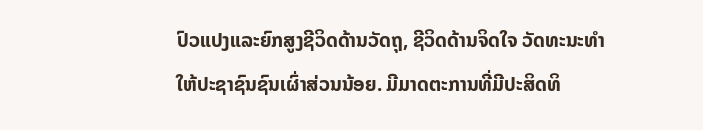ປົວແປງແລະຍົກສູງຊີວິດດ້ານວັດຖຸ, ຊີວິດດ້ານຈິດໃຈ ວັດທະນະທຳ ໃຫ້ປະຊາຊົນຊົນເຜົ່າສ່ວນນ້ອຍ. ມີມາດຕະການທີ່ມີປະສິດທິ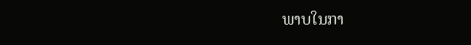ພາບໃນກາ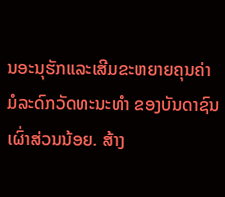ນອະນຸຮັກແລະເສີມຂະຫຍາຍຄຸນຄ່າມໍລະດົກວັດທະນະທຳ ຂອງບັນດາຊົນເຜົ່າສ່ວນນ້ອຍ. ສ້າງ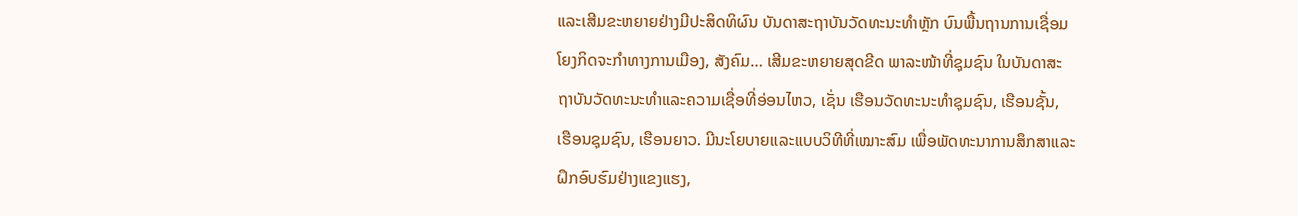ແລະເສີມຂະຫຍາຍຢ່າງມີປະສິດທິຜົນ ບັນດາສະຖາບັນວັດທະນະທຳຫຼັກ ບົນພື້ນຖານການເຊື່ອມໂຍງກິດຈະກຳທາງການເມືອງ, ສັງຄົມ… ເສີມຂະຫຍາຍສຸດຂີດ ພາລະໜ້າທີ່ຊຸມຊົນ ໃນບັນດາສະຖາບັນວັດທະນະທຳແລະຄວາມເຊື່ອທີ່ອ່ອນໄຫວ, ເຊັ່ນ ເຮືອນວັດທະນະທຳຊຸມຊົນ, ເຮືອນຊັ້ນ, ເຮືອນຊຸມຊົນ, ເຮືອນຍາວ. ມີນະໂຍບາຍແລະແບບວິທີທີ່ເໝາະສົມ ເພື່ອພັດທະນາການສຶກສາແລະຝຶກອົບຮົມຢ່າງແຂງແຮງ,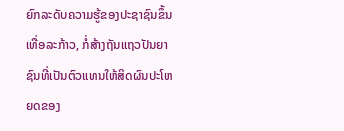ຍົກລະດັບຄວາມຮູ້ຂອງປະຊາຊົນຂຶ້ນເທື່ອລະກ້າວ, ກໍ່ສ້າງຖັນແຖວປັນຍາຊົນທີ່ເປັນຕົວແທນໃຫ້ສິດຜົນປະໂຫຍດຂອງ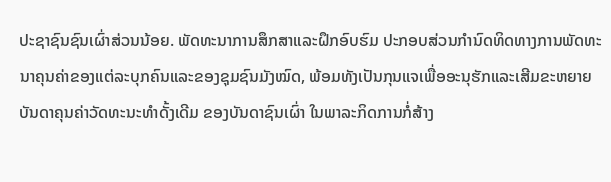ປະຊາຊົນຊົນເຜົ່າສ່ວນນ້ອຍ. ພັດທະນາການສຶກສາແລະຝຶກອົບຮົມ ປະກອບສ່ວນກຳນົດທິດທາງການພັດທະນາຄຸນຄ່າຂອງແຕ່ລະບຸກຄົນແລະຂອງຊຸມຊົນມັງໝົດ, ພ້ອມທັງເປັນກຸນແຈເພື່ອອະນຸຮັກແລະເສີມຂະຫຍາຍ ບັນດາຄຸນຄ່າວັດທະນະທຳດັ້ງເດີມ ຂອງບັນດາຊົນເຜົ່າ ໃນພາລະກິດການກໍ່ສ້າງ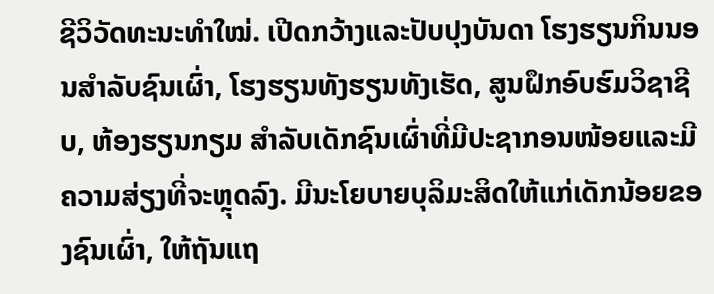ຊີວິວັດທະນະທຳໃໝ່. ເປີດກວ້າງແລະປັບປຸງບັນດາ ໂຮງຮຽນກິນນອນສຳລັບຊົນເຜົ່າ, ໂຮງຮຽນທັງຮຽນທັງເຮັດ, ສູນຝຶກອົບຮົມວິຊາຊີບ, ຫ້ອງຮຽນກຽມ ສຳລັບເດັກຊົນເຜົ່າທີ່ມີປະຊາກອນໜ້ອຍແລະມີຄວາມສ່ຽງທີ່ຈະຫຼຸດລົງ. ມີນະໂຍບາຍບຸລິມະສິດໃຫ້ແກ່ເດັກນ້ອຍຂອງຊົນເຜົ່າ, ໃຫ້ຖັນແຖ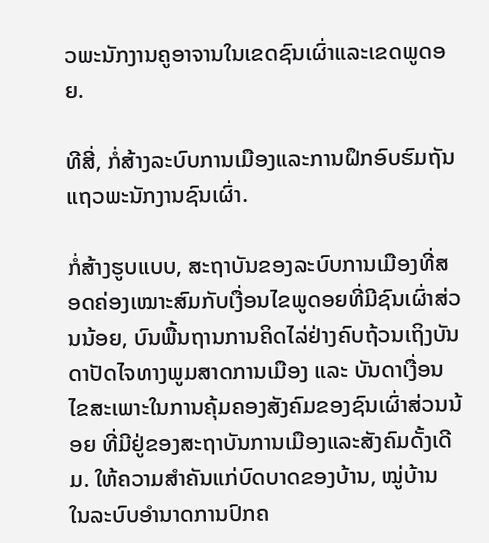ວພະນັກງານຄູອາຈານໃນເຂດຊົນເຜົ່າແລະເຂດພູດອຍ.

ທີສີ່, ກໍ່ສ້າງລະບົບການເມືອງແລະການຝຶກອົບຮົມຖັນແຖວພະນັກງານຊົນເຜົ່າ.

ກໍ່ສ້າງຮູບແບບ, ສະຖາບັນຂອງລະບົບການເມືອງທີ່ສອດຄ່ອງເໝາະສົມກັບເງື່ອນໄຂພູດອຍທີ່ມີຊົນເຜົ່າສ່ວນນ້ອຍ, ບົນພື້ນຖານການຄິດໄລ່ຢ່າງຄົບຖ້ວນເຖິງບັນດາປັດໄຈທາງພູມສາດການເມືອງ ແລະ ບັນດາເງື່ອນໄຂສະເພາະໃນການຄຸ້ມຄອງສັງຄົມຂອງຊົນເຜົ່າສ່ວນນ້ອຍ ທີ່ມີຢູ່ຂອງສະຖາບັນການເມືອງແລະສັງຄົມດັ້ງເດີມ. ໃຫ້ຄວາມສຳຄັນແກ່ບົດບາດຂອງບ້ານ, ໝູ່ບ້ານ ໃນລະບົບອຳນາດການປົກຄ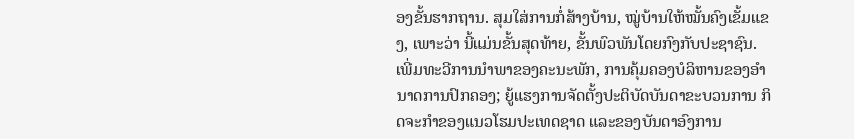ອງຂັ້ນຮາກຖານ. ສຸມໃສ່ການກໍ່ສ້າງບ້ານ, ໝູ່ບ້ານໃຫ້ໝັ້ນຄົງເຂັ້ມແຂງ, ເພາະວ່າ ນີ້ແມ່ນຂັ້ນສຸດທ້າຍ, ຂັ້ນພົວພັນໂດຍກົງກັບປະຊາຊົນ. ເພີ່ມທະວີການນຳພາຂອງຄະນະພັກ, ການຄຸ້ມຄອງບໍລິຫານຂອງອຳນາດການປົກຄອງ; ຍູ້ແຮງການຈັດຕັ້ງປະຕິບັດບັນດາຂະບວນການ ກິດຈະກຳຂອງແນວໂຮມປະເທດຊາດ ແລະຂອງບັນດາອົງການ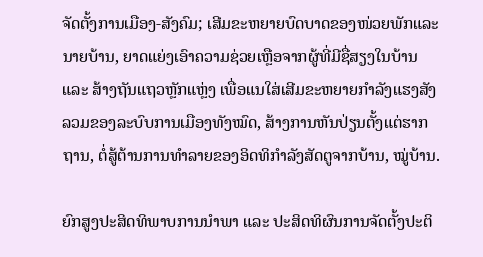ຈັດຕັ້ງການເມືອງ-ສັງຄົມ; ເສີມຂະຫຍາຍບົດບາດຂອງໜ່ວຍພັກແລະນາຍບ້ານ, ຍາດແຍ່ງເອົາຄວາມຊ່ວຍເຫຼືອຈາກຜູ້ທີ່ມີຊື່ສຽງໃນບ້ານ ແລະ ສ້າງຖັນແຖວຫຼັກແຫຼ່ງ ເພື່ອແນໃສ່ເສີມຂະຫຍາຍກຳລັງແຮງສັງລວມຂອງລະບົບການເມືອງທັງໝົດ, ສ້າງການຫັນປ່ຽນຕັ້ງແຕ່ຮາກຖານ, ຕໍ່ສູ້ຕ້ານການທຳລາຍຂອງອິດທິກຳລັງສັດຕູຈາກບ້ານ, ໝູ່ບ້ານ.

ຍົກສູງປະສິດທິພາບການນຳພາ ແລະ ປະສິດທິຜົນການຈັດຕັ້ງປະຕິ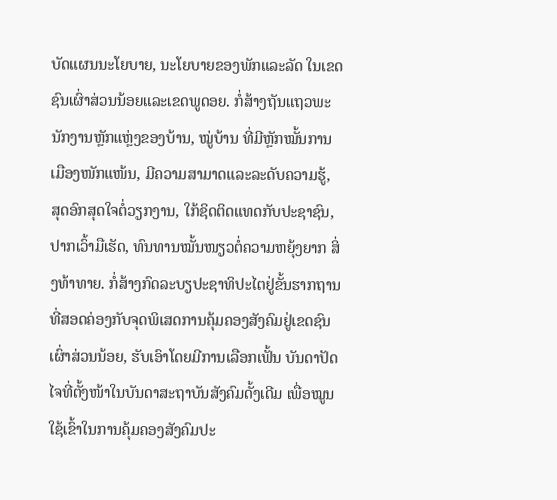ບັດແຜນນະໂຍບາຍ, ນະໂຍບາຍຂອງພັກແລະລັດ ໃນເຂດຊົນເຜົ່າສ່ວນນ້ອຍແລະເຂດພູດອຍ. ກໍ່ສ້າງຖັນແຖວພະນັກງານຫຼັກແຫຼ່ງຂອງບ້ານ, ໝູ່ບ້ານ ທີ່ມີຫຼັກໝັ້ນການເມືອງໜັກແໜ້ນ, ມີຄວາມສາມາດແລະລະດັບຄວາມຮູ້, ສຸດອົກສຸດໃຈຕໍ່ວຽກງານ, ໃກ້ຊິດຕິດແທດກັບປະຊາຊົນ, ປາກເວົ້າມືເຮັດ, ທົນທານໝັ້ນໜຽວຕໍ່ຄວາມຫຍຸ້ງຍາກ ສິ່ງທ້າທາຍ. ກໍ່ສ້າງກົດລະບຽປະຊາທິປະໄຕຢູ່ຂັ້ນຮາກຖານ ທີ່ສອດຄ່ອງກັບຈຸດພິເສດການຄຸ້ມຄອງສັງຄົມຢູ່ເຂດຊົນເຜົ່າສ່ວນນ້ອຍ, ຮັບເອົາໂດຍມີການເລືອກເຟັ້ນ ບັນດາປັດໄຈທີ່ຕັ້ງໜ້າໃນບັນດາສະຖາບັນສັງຄົມດັ້ງເດີມ ເພື່ອໝູນໃຊ້ເຂົ້າໃນການຄຸ້ມຄອງສັງຄົມປະ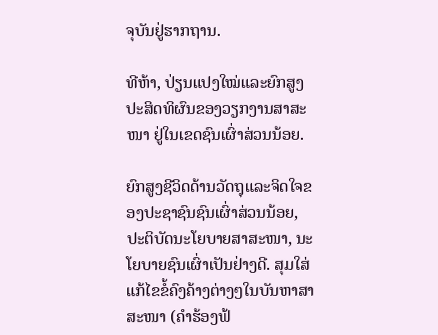ຈຸບັນຢູ່ຮາກຖານ.

ທີຫ້າ, ປ່ຽນແປງໃໝ່ແລະຍົກສູງປະສິດທິຜົນຂອງວຽກງານສາສະໜາ ຢູ່ໃນເຂດຊົນເຜົ່າສ່ວນນ້ອຍ.

ຍົກສູງຊີວິດດ້ານວັດຖຸແລະຈິດໃຈຂອງປະຊາຊົນຊົນເຜົ່າສ່ວນນ້ອຍ, ປະຕິບັດນະໂຍບາຍສາສະໜາ, ນະໂຍບາຍຊົນເຜົ່າເປັນຢ່າງດີ. ສຸມໃສ່ແກ້ໄຂຂໍ້ຄົງຄ້າງຕ່າງໆໃນບັນຫາສາສະໜາ (ຄຳຮ້ອງຟ້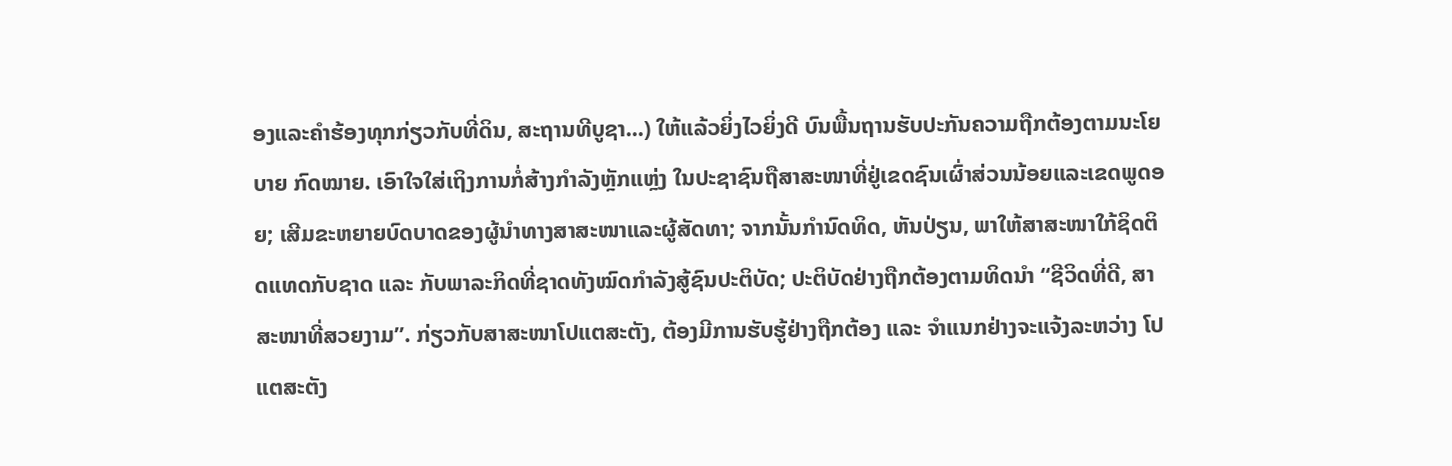ອງແລະຄຳຮ້ອງທຸກກ່ຽວກັບທີ່ດິນ, ສະຖານທີບູຊາ...) ໃຫ້ແລ້ວຍິ່ງໄວຍິ່ງດີ ບົນພື້ນຖານຮັບປະກັນຄວາມຖືກຕ້ອງຕາມນະໂຍບາຍ ກົດໝາຍ. ເອົາໃຈໃສ່ເຖິງການກໍ່ສ້າງກຳລັງຫຼັກແຫຼ່ງ ໃນປະຊາຊົນຖືສາສະໜາທີ່ຢູ່ເຂດຊົນເຜົ່າສ່ວນນ້ອຍແລະເຂດພູດອຍ; ເສີມຂະຫຍາຍບົດບາດຂອງຜູ້ນຳທາງສາສະໜາແລະຜູ້ສັດທາ; ຈາກນັ້ນກຳນົດທິດ, ຫັນປ່ຽນ, ພາໃຫ້ສາສະໜາໃກ້ຊິດຕິດແທດກັບຊາດ ແລະ ກັບພາລະກິດທີ່ຊາດທັງໝົດກຳລັງສູ້ຊົນປະຕິບັດ; ປະຕິບັດຢ່າງຖືກຕ້ອງຕາມທິດນຳ “ຊີວິດທີ່ດີ, ສາສະໜາທີ່ສວຍງາມ”. ກ່ຽວກັບສາສະໜາໂປແຕສະຕັງ, ຕ້ອງມີການຮັບຮູ້ຢ່າງຖືກຕ້ອງ ແລະ ຈຳແນກຢ່າງຈະແຈ້ງລະຫວ່າງ ໂປແຕສະຕັງ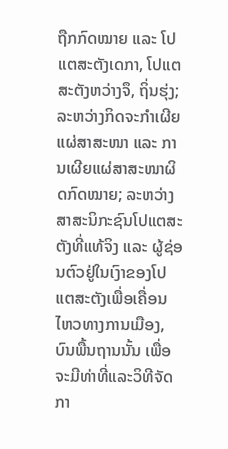ຖືກກົດໝາຍ ແລະ ໂປແຕສະຕັງເດກາ, ໂປແຕສະຕັງຫວ່າງຈຶ, ຖິ່ນຮຸ່ງ; ລະຫວ່າງກິດຈະກຳເຜີຍແຜ່ສາສະໜາ ແລະ ການເຜີຍແຜ່ສາສະໜາຜິດກົດໝາຍ; ລະຫວ່າງສາສະນິກະຊົນໂປແຕສະຕັງທີ່ແທ້ຈິງ ແລະ ຜູ້ຊ່ອນຕົວຢູ່ໃນເງົາຂອງໂປແຕສະຕັງເພື່ອເຄື່ອນໄຫວທາງການເມືອງ, ບົນພື້ນຖານນັ້ນ ເພື່ອຈະມີທ່າທີ່ແລະວິທີຈັດກາ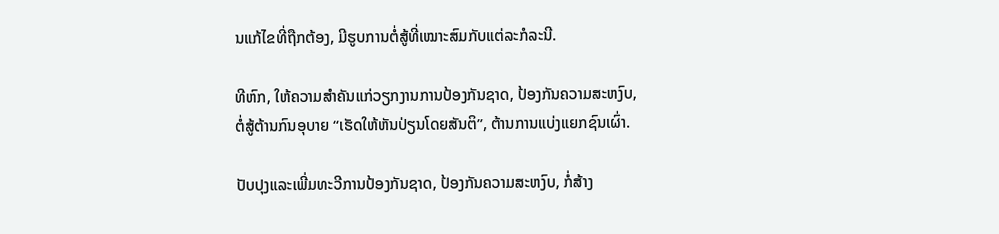ນແກ້ໄຂທີ່ຖືກຕ້ອງ, ມີຮູບການຕໍ່ສູ້ທີ່ເໝາະສົມກັບແຕ່ລະກໍລະນີ.

ທີຫົກ, ໃຫ້ຄວາມສຳຄັນແກ່ວຽກງານການປ້ອງກັນຊາດ, ປ້ອງກັນຄວາມສະຫງົບ, ຕໍ່ສູ້ຕ້ານກົນອຸບາຍ “ເຮັດໃຫ້ຫັນປ່ຽນໂດຍສັນຕິ”, ຕ້ານການແບ່ງແຍກຊົນເຜົ່າ.

ປັບປຸງແລະເພີ່ມທະວີການປ້ອງກັນຊາດ, ປ້ອງກັນຄວາມສະຫງົບ, ກໍ່ສ້າງ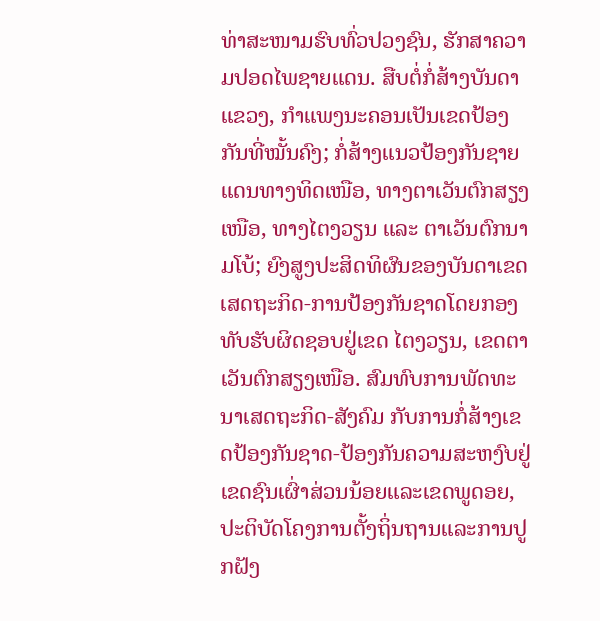ທ່າສະໜາມຮົບທົ່ວປວງຊົນ, ຮັກສາຄວາມປອດໄພຊາຍແດນ. ສືບຕໍ່ກໍ່ສ້າງບັນດາແຂວງ, ກຳແພງນະຄອນເປັນເຂດປ້ອງກັນທີ່ໝັ້ນຄົງ; ກໍ່ສ້າງແນວປ້ອງກັນຊາຍແດນທາງທິດເໜືອ, ທາງຕາເວັນຕົກສຽງເໜືອ, ທາງໄຕງວຽນ ແລະ ຕາເວັນຕົກນາມໂບ້; ຍົງສູງປະສິດທິຜົນຂອງບັນດາເຂດເສດຖະກິດ-ການປ້ອງກັນຊາດໂດຍກອງທັບຮັບຜິດຊອບຢູ່ເຂດ ໄຕງວຽນ, ເຂດຕາເວັນຕົກສຽງເໜືອ. ສົມທົບການພັດທະນາເສດຖະກິດ-ສັງຄົມ ກັບການກໍ່ສ້າງເຂດປ້ອງກັນຊາດ-ປ້ອງກັນຄວາມສະຫງົບຢູ່ເຂດຊົນເຜົ່າສ່ວນນ້ອຍແລະເຂດພູດອຍ, ປະຕິບັດໂຄງການຕັ້ງຖິ່ນຖານແລະການປູກຝັງ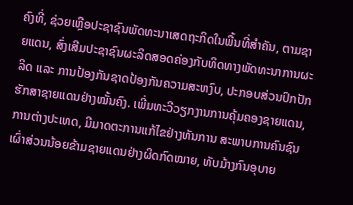ຄົງທີ່, ຊ່ວຍເຫຼືອປະຊາຊົນພັດທະນາເສດຖະກິດໃນພື້ນທີ່ສຳຄັນ, ຕາມຊາຍແດນ, ສົ່ງເສີມປະຊາຊົນຜະລິດສອດຄ່ອງກັບທິດທາງພັດທະນາການຜະລິດ ແລະ ການປ້ອງກັນຊາດປ້ອງກັນຄວາມສະຫງົບ, ປະກອບສ່ວນປົກປັກຮັກສາຊາຍແດນຢ່າງໝັ້ນຄົງ. ເພີ່ມທະວີວຽກງານການຄຸ້ມຄອງຊາຍແດນ, ການຕ່າງປະເທດ, ມີມາດຕະການແກ້ໄຂຢ່າງທັນການ ສະພາບການຄົນຊົນເຜົ່າສ່ວນນ້ອຍຂ້າມຊາຍແດນຢ່າງຜິດກົດໝາຍ, ທັບມ້າງກົນອຸບາຍ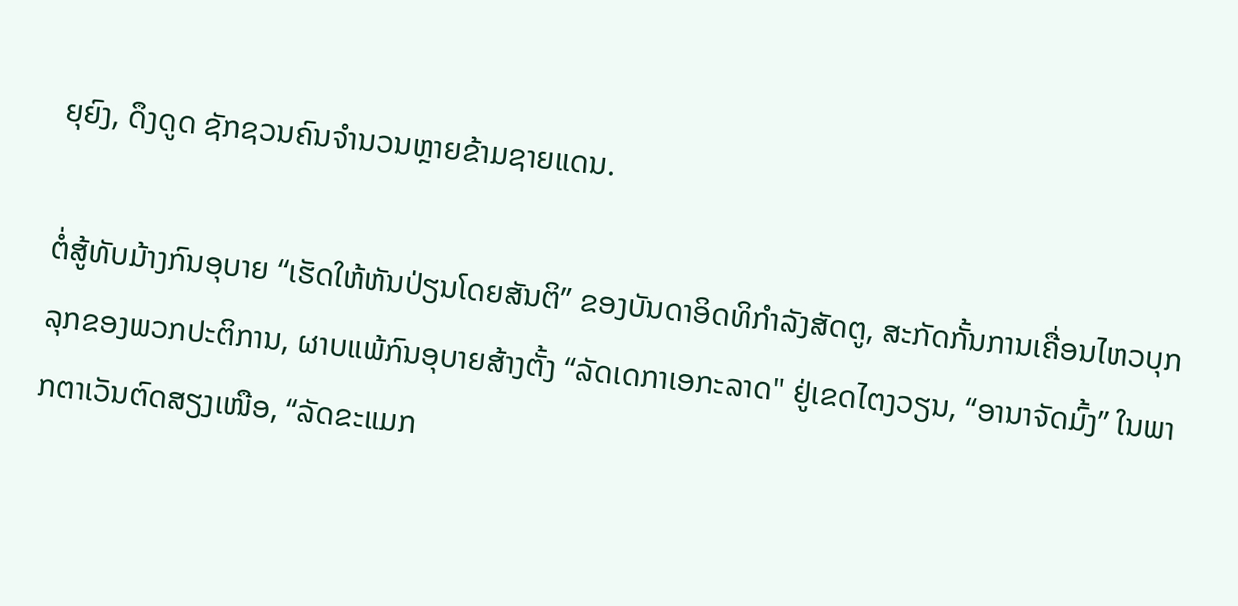ຍຸຍົງ, ດຶງດູດ ຊັກຊວນຄົນຈຳນວນຫຼາຍຂ້າມຊາຍແດນ.

ຕໍ່ສູ້ທັບມ້າງກົນອຸບາຍ “ເຮັດໃຫ້ຫັນປ່ຽນໂດຍສັນຕິ” ຂອງບັນດາອິດທິກຳລັງສັດຕູ, ສະກັດກັ້ນການເຄື່ອນໄຫວບຸກລຸກຂອງພວກປະຕິການ, ຜາບແພ້ກົນອຸບາຍສ້າງຕັ້ງ “ລັດເດກາເອກະລາດ" ຢູ່ເຂດໄຕງວຽນ, “ອານາຈັດມົ້ງ” ໃນພາກຕາເວັນຕົດສຽງເໜືອ, “ລັດຂະແມກ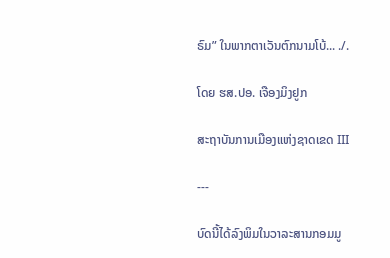ຣົມ” ໃນພາກຕາເວັນຕົກນາມໂບ້... ./.

ໂດຍ ຮສ.ປອ. ເຈືອງມິງຢູກ

ສະຖາບັນການເມືອງແຫ່ງຊາດເຂດ III

---

ບົດນີ້ໄດ້ລົງພິມໃນວາລະສານກອມມູ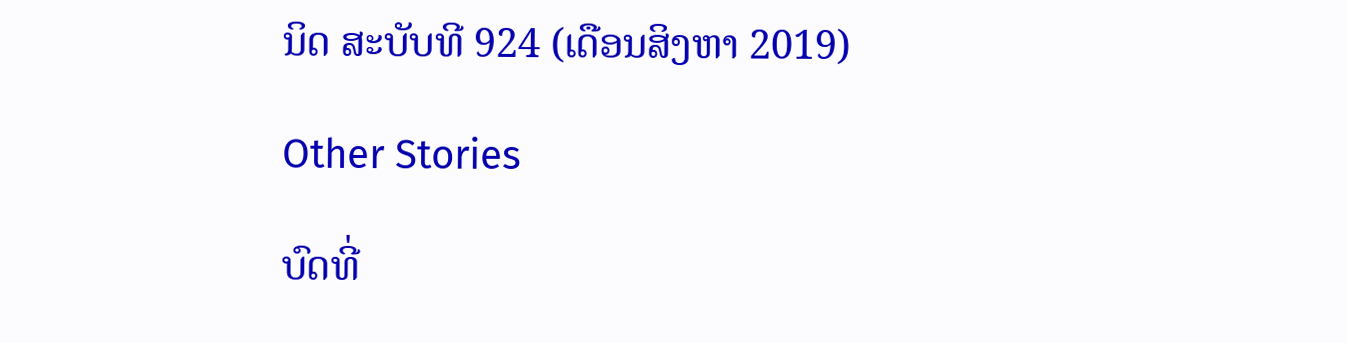ນິດ ສະບັບທີ 924 (ເດືອນສິງຫາ 2019)

Other Stories

ບົດທີ່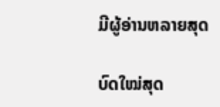ມີຜູ້ອ່ານຫລາຍສຸດ

ບົດໃໝ່ສຸດ